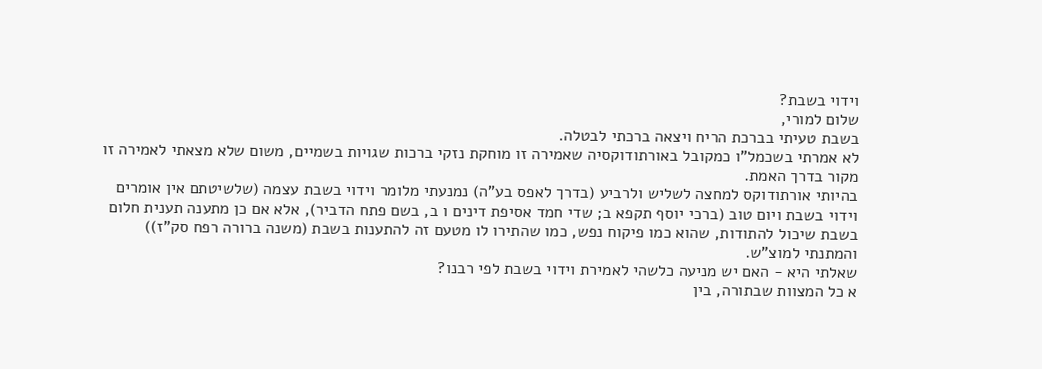וידוי בשבת?
שלום למורי,
בשבת טעיתי בברכת הריח ויצאה ברכתי לבטלה.
לא אמרתי בשכמל"ו כמקובל באורתודוקסיה שאמירה זו מוחקת נזקי ברכות שגויות בשמיים, משום שלא מצאתי לאמירה זו מקור בדרך האמת.
בהיותי אורתודוקס למחצה לשליש ולרביע (בדרך לאפס בע"ה) נמנעתי מלומר וידוי בשבת עצמה (שלשיטתם אין אומרים וידוי בשבת ויום טוב (ברכי יוסף תקפא ב; שדי חמד אסיפת דינים ו ב, בשם פתח הדביר), אלא אם כן מתענה תענית חלום בשבת שיכול להתודות, שהוא כמו פיקוח נפש, כמו שהתירו לו מטעם זה להתענות בשבת (משנה ברורה רפח סק"ז)) והמתנתי למוצ"ש.
שאלתי היא - האם יש מניעה כלשהי לאמירת וידוי בשבת לפי רבנו?
א כל המצוות שבתורה, בין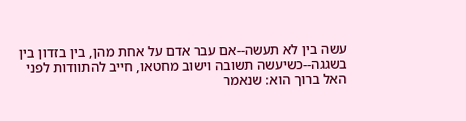עשה בין לא תעשה--אם עבר אדם על אחת מהן, בין בזדון בין בשגגה--כשיעשה תשובה וישוב מחטאו, חייב להתוודות לפני האל ברוך הוא: שנאמר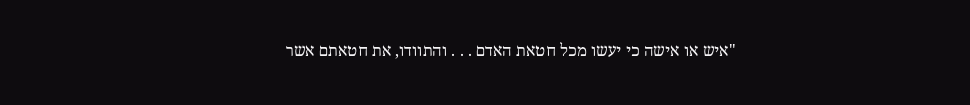"איש או אישה כי יעשו מכל חטאת האדם . . . והתוודו, את חטאתם אשר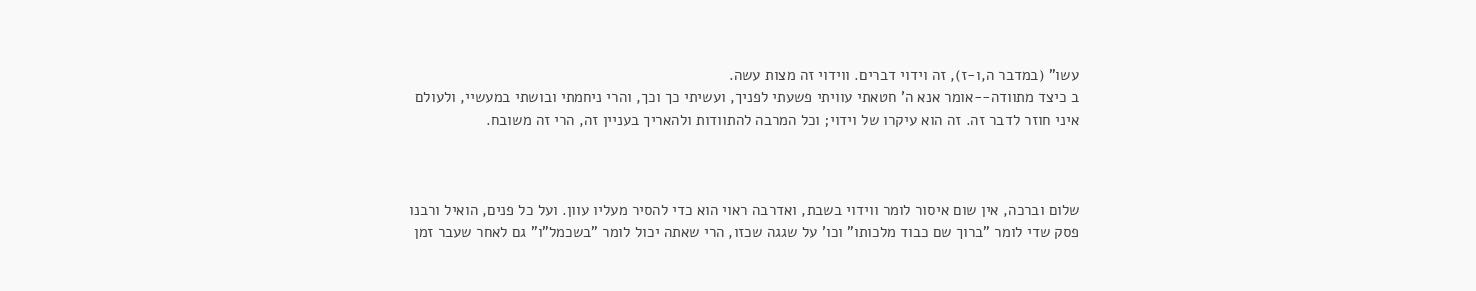עשו" (במדבר ה,ו-ז), זה וידוי דברים. ווידוי זה מצות עשה.
ב כיצד מתוודה--אומר אנא ה' חטאתי עוויתי פשעתי לפניך, ועשיתי כך וכך, והרי ניחמתי ובושתי במעשיי, ולעולם איני חוזר לדבר זה. זה הוא עיקרו של וידוי; וכל המרבה להתוודות ולהאריך בעניין זה, הרי זה משובח.



שלום וברכה, אין שום איסור לומר ווידוי בשבת, ואדרבה ראוי הוא כדי להסיר מעליו עוון. ועל כל פנים, הואיל ורבנו פסק שדי לומר "ברוך שם כבוד מלכותו" וכו' על שגגה שכזו, הרי שאתה יכול לומר "בשכמל"ו" גם לאחר שעבר זמן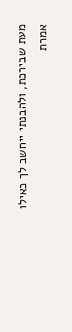מעת שבירכת, ולהבנתי ייחשב לך כאילו אמרת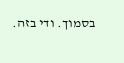בסמוך. ודי בזה.